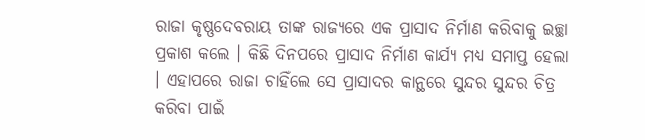ରାଜା କୃଷ୍ଣଦେବରାୟ ତାଙ୍କ ରାଜ୍ୟରେ ଏକ ପ୍ରାସାଦ ନିର୍ମାଣ କରିବାକୁ ଇଚ୍ଛା ପ୍ରକାଶ କଲେ । କିଛି ଦିନପରେ ପ୍ରାସାଦ ନିର୍ମାଣ କାର୍ଯ୍ୟ ମଧ୍ୟ ସମାପ୍ତ ହେଲା । ଏହାପରେ ରାଜା ଚାହିଁଲେ ସେ ପ୍ରାସାଦର କାନ୍ଥରେ ସୁନ୍ଦର ସୁନ୍ଦର ଚିତ୍ର କରିବା ପାଇଁ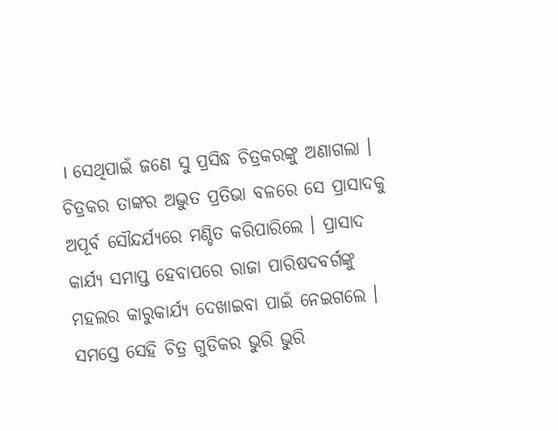। ସେଥିପାଇଁ ଜଣେ ସୁ ପ୍ରସିଦ୍ଧ ଚିତ୍ରକରଙ୍କୁ ଅଣାଗଲା । ଚିତ୍ରକର ତାଙ୍କର ଅଦ୍ଭୁତ ପ୍ରତିଭା ବଳରେ ସେ ପ୍ରାସାଦକୁ ଅପୂର୍ବ ସୌନ୍ଦର୍ଯ୍ୟରେ ମଣ୍ଡିତ କରିପାରିଲେ । ପ୍ରାସାଦ କାର୍ଯ୍ୟ ସମାପ୍ତ ହେବାପରେ ରାଜା ପାରିଷଦବର୍ଗଙ୍କୁ ମହଲର କାରୁକାର୍ଯ୍ୟ ଦେଖାଇବା ପାଇଁ ନେଇଗଲେ । ସମସ୍ତେ ସେହି ଚିତ୍ର ଗୁଡିକର ଭୁରି ଭୁରି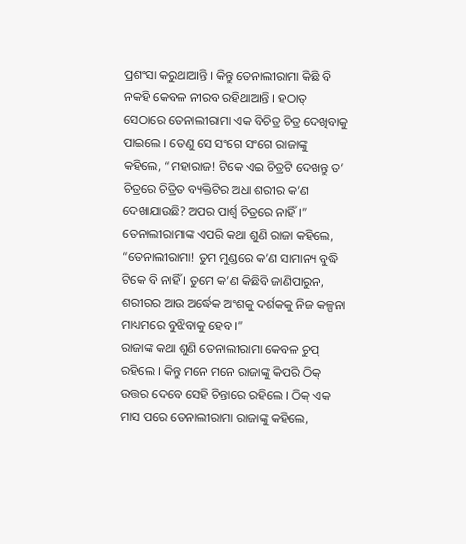ପ୍ରଶଂସା କରୁଥାଆନ୍ତି । କିନ୍ତୁ ତେନାଲୀରାମା କିଛି ବି ନକହି କେବଳ ନୀରବ ରହିଥାଆନ୍ତି । ହଠାତ୍ ସେଠାରେ ତେନାଲୀରାମା ଏକ ବିଚିତ୍ର ଚିତ୍ର ଦେଖିବାକୁ ପାଇଲେ । ତେଣୁ ସେ ସଂଗେ ସଂଗେ ରାଜାଙ୍କୁ କହିଲେ, “ମହାରାଜ! ଟିକେ ଏଇ ଚିତ୍ରଟି ଦେଖନ୍ତୁ ତ’ ଚିତ୍ରରେ ଚିତ୍ରିତ ବ୍ୟକ୍ତିଟିର ଅଧା ଶରୀର କ’ଣ ଦେଖାଯାଉଛି? ଅପର ପାର୍ଶ୍ୱ ଚିତ୍ରରେ ନାହିଁ ।” ତେନାଲୀରାମାଙ୍କ ଏପରି କଥା ଶୁଣି ରାଜା କହିଲେ, “ତେନାଲୀରାମା! ତୁମ ମୁଣ୍ଡରେ କ’ଣ ସାମାନ୍ୟ ବୁଦ୍ଧି ଟିକେ ବି ନାହିଁ । ତୁମେ କ’ଣ କିଛିବି ଜାଣିପାରୁନ, ଶରୀରର ଆଉ ଅର୍ଦ୍ଧେକ ଅଂଶକୁ ଦର୍ଶକକୁ ନିଜ କଳ୍ପନା ମାଧ୍ୟମରେ ବୁଝିବାକୁ ହେବ ।”
ରାଜାଙ୍କ କଥା ଶୁଣି ତେନାଲୀରାମା କେବଳ ଚୁପ୍ ରହିଲେ । କିନ୍ତୁ ମନେ ମନେ ରାଜାଙ୍କୁ କିପରି ଠିକ୍ ଉତ୍ତର ଦେବେ ସେହି ଚିନ୍ତାରେ ରହିଲେ । ଠିକ୍ ଏକ ମାସ ପରେ ତେନାଲୀରାମା ରାଜାଙ୍କୁ କହିଲେ,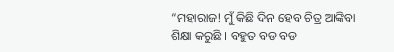“ମହାରାଜ! ମୁଁ କିଛି ଦିନ ହେବ ଚିତ୍ର ଆଙ୍କିବା ଶିକ୍ଷା କରୁଛି । ବହୁତ ବଡ ବଡ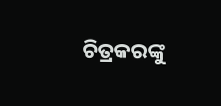ଚିତ୍ରକରଙ୍କୁ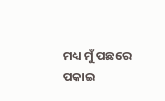ମଧ୍ୟ ମୁଁ ପଛରେ ପକାଇ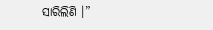ସାରିଲିଣି ।”